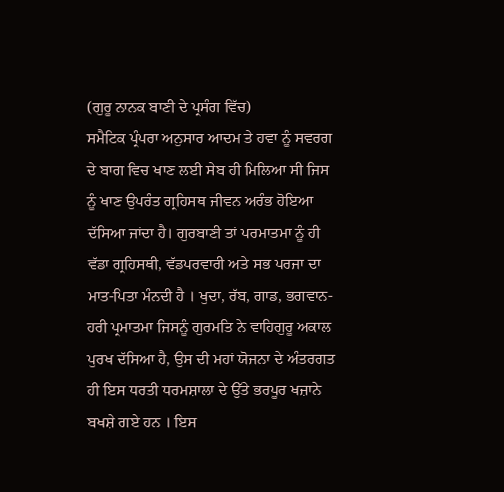(ਗੁਰੂ ਨਾਨਕ ਬਾਣੀ ਦੇ ਪ੍ਰਸੰਗ ਵਿੱਚ)
ਸਮੈਟਿਕ ਪ੍ਰੰਪਰਾ ਅਨੁਸਾਰ ਆਦਮ ਤੇ ਹਵਾ ਨੂੰ ਸਵਰਗ ਦੇ ਬਾਗ ਵਿਚ ਖਾਣ ਲਈ ਸੇਬ ਹੀ ਮਿਲਿਆ ਸੀ ਜਿਸ ਨੂੰ ਖਾਣ ਉਪਰੰਤ ਗ੍ਰਹਿਸਥ ਜੀਵਨ ਅਰੰਭ ਹੋਇਆ ਦੱਸਿਆ ਜਾਂਦਾ ਹੈ। ਗੁਰਬਾਣੀ ਤਾਂ ਪਰਮਾਤਮਾ ਨੂੰ ਹੀ ਵੱਡਾ ਗ੍ਰਹਿਸਥੀ, ਵੱਡਪਰਵਾਰੀ ਅਤੇ ਸਭ ਪਰਜਾ ਦਾ ਮਾਤ-ਪਿਤਾ ਮੰਨਦੀ ਹੈ । ਖੁਦਾ, ਰੱਬ, ਗਾਡ, ਭਗਵਾਨ-ਹਰੀ ਪ੍ਰਮਾਤਮਾ ਜਿਸਨੂੰ ਗੁਰਮਤਿ ਨੇ ਵਾਹਿਗੁਰੂ ਅਕਾਲ ਪੁਰਖ ਦੱਸਿਆ ਹੈ, ਉਸ ਦੀ ਮਹਾਂ ਯੋਜਨਾ ਦੇ ਅੰਤਰਗਤ ਹੀ ਇਸ ਧਰਤੀ ਧਰਮਸ਼ਾਲਾ ਦੇ ਉੱਤੇ ਭਰਪੂਰ ਖਜ਼ਾਨੇ ਬਖਸ਼ੇ ਗਏ ਹਨ । ਇਸ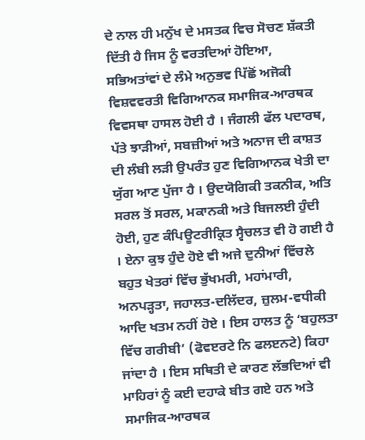ਦੇ ਨਾਲ ਹੀ ਮਨੁੱਖ ਦੇ ਮਸਤਕ ਵਿਚ ਸੋਚਣ ਸ਼ੱਕਤੀ ਦਿੱਤੀ ਹੈ ਜਿਸ ਨੂੰ ਵਰਤਦਿਆਂ ਹੋਇਆ, ਸਭਿਅਤਾਂਵਾਂ ਦੇ ਲੰਮੇ ਅਨੁਭਵ ਪਿੱਛੋਂ ਅਜੋਕੀ ਵਿਸ਼ਵਵਰਤੀ ਵਿਗਿਆਨਕ ਸਮਾਜਿਕ-ਆਰਥਕ ਵਿਵਸਥਾ ਹਾਸਲ ਹੋਈ ਹੈ । ਜੰਗਲੀ ਫੱਲ ਪਦਾਰਥ, ਪੱਤੇ ਝਾੜੀਆਂ, ਸਬਜ਼ੀਆਂ ਅਤੇ ਅਨਾਜ ਦੀ ਕਾਸ਼ਤ ਦੀ ਲੰਬੀ ਲੜੀ ਉਪਰੰਤ ਹੁਣ ਵਿਗਿਆਨਕ ਖੇਤੀ ਦਾ ਯੁੱਗ ਆਣ ਪੁੱਜਾ ਹੈ । ਉਦਯੋਗਿਕੀ ਤਕਨੀਕ, ਅਤਿ ਸਰਲ ਤੋਂ ਸਰਲ, ਮਕਾਨਕੀ ਅਤੇ ਬਿਜਲਈ ਹੁੰਦੀ ਹੋਈ, ਹੁਣ ਕੰਪਿਊਟਰੀਕ੍ਰਿਤ ਸ੍ਵੈਚਲਤ ਵੀ ਹੋ ਗਈ ਹੈ । ਏਨਾ ਕੁਝ ਹੁੰਦੇ ਹੋਏ ਵੀ ਅਜੇ ਦੁਨੀਆਂ ਵਿੱਚਲੇ ਬਹੁਤ ਖੇਤਰਾਂ ਵਿੱਚ ਭੁੱਖਮਰੀ, ਮਹਾਂਮਾਰੀ, ਅਨਪੜ੍ਹਤਾ, ਜਹਾਲਤ-ਦਲਿੱਦਰ, ਜ਼ੁਲਮ-ਵਧੀਕੀ ਆਦਿ ਖਤਮ ਨਹੀਂ ਹੋਏ । ਇਸ ਹਾਲਤ ਨੂੰ ‘ਬਹੁਲਤਾ ਵਿੱਚ ਗਰੀਬੀ’ (ਫੋਵੲਰਟੇ ਨਿ ਫਲੲਨਟੇ) ਕਿਹਾ ਜਾਂਦਾ ਹੈ । ਇਸ ਸਥਿਤੀ ਦੇ ਕਾਰਣ ਲੱਭਦਿਆਂ ਵੀ ਮਾਹਿਰਾਂ ਨੂੰ ਕਈ ਦਹਾਕੇ ਬੀਤ ਗਏ ਹਨ ਅਤੇ ਸਮਾਜਿਕ-ਆਰਥਕ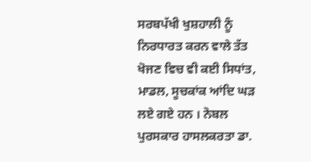ਸਰਬਪੱਖੀ ਖੁਸ਼ਹਾਲੀ ਨੂੰ ਨਿਰਧਾਰਤ ਕਰਨ ਵਾਲੇ ਤੱਤ ਖੋਜਣ ਵਿਚ ਵੀ ਕਈ ਸਿਧਾਂਤ, ਮਾਡਲ, ਸੂਚਕਾਂਕ ਆਂਦਿ ਘੜ ਲਏ ਗਏ ਹਨ । ਨੋਬਲ ਪੁਰਸਕਾਰ ਹਾਸਲਕਰਤਾ ਡਾ.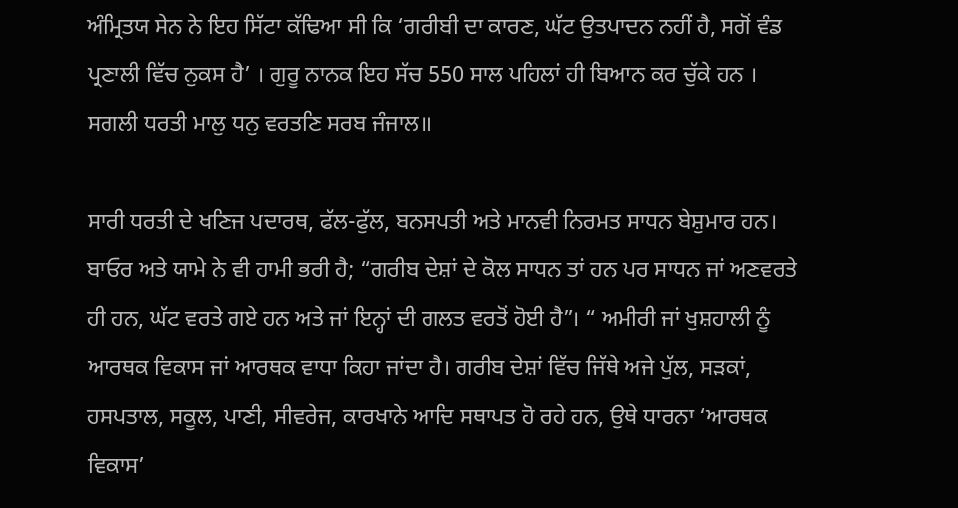ਅੰਮ੍ਰਿਤਯ ਸੇਨ ਨੇ ਇਹ ਸਿੱਟਾ ਕੱਢਿਆ ਸੀ ਕਿ ‘ਗਰੀਬੀ ਦਾ ਕਾਰਣ, ਘੱਟ ਉਤਪਾਦਨ ਨਹੀਂ ਹੈ, ਸਗੋਂ ਵੰਡ ਪ੍ਰਣਾਲੀ ਵਿੱਚ ਨੁਕਸ ਹੈ’ । ਗੁਰੂ ਨਾਨਕ ਇਹ ਸੱਚ 550 ਸਾਲ ਪਹਿਲਾਂ ਹੀ ਬਿਆਨ ਕਰ ਚੁੱਕੇ ਹਨ ।
ਸਗਲੀ ਧਰਤੀ ਮਾਲੁ ਧਨੁ ਵਰਤਣਿ ਸਰਬ ਜੰਜਾਲ॥

ਸਾਰੀ ਧਰਤੀ ਦੇ ਖਣਿਜ ਪਦਾਰਥ, ਫੱਲ-ਫੁੱਲ, ਬਨਸਪਤੀ ਅਤੇ ਮਾਨਵੀ ਨਿਰਮਤ ਸਾਧਨ ਬੇਸ਼ੁਮਾਰ ਹਨ। ਬਾਓਰ ਅਤੇ ਯਾਮੇ ਨੇ ਵੀ ਹਾਮੀ ਭਰੀ ਹੈ; “ਗਰੀਬ ਦੇਸ਼ਾਂ ਦੇ ਕੋਲ ਸਾਧਨ ਤਾਂ ਹਨ ਪਰ ਸਾਧਨ ਜਾਂ ਅਣਵਰਤੇ ਹੀ ਹਨ, ਘੱਟ ਵਰਤੇ ਗਏ ਹਨ ਅਤੇ ਜਾਂ ਇਨ੍ਹਾਂ ਦੀ ਗਲਤ ਵਰਤੋਂ ਹੋਈ ਹੈ”। “ ਅਮੀਰੀ ਜਾਂ ਖੁਸ਼ਹਾਲੀ ਨੂੰ ਆਰਥਕ ਵਿਕਾਸ ਜਾਂ ਆਰਥਕ ਵਾਧਾ ਕਿਹਾ ਜਾਂਦਾ ਹੈ। ਗਰੀਬ ਦੇਸ਼ਾਂ ਵਿੱਚ ਜਿੱਥੇ ਅਜੇ ਪੁੱਲ, ਸੜਕਾਂ, ਹਸਪਤਾਲ, ਸਕੂਲ, ਪਾਣੀ, ਸੀਵਰੇਜ, ਕਾਰਖਾਨੇ ਆਦਿ ਸਥਾਪਤ ਹੋ ਰਹੇ ਹਨ, ਉਥੇ ਧਾਰਨਾ ‘ਆਰਥਕ ਵਿਕਾਸ’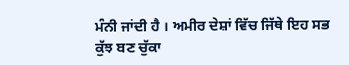ਮੰਨੀ ਜਾਂਦੀ ਹੈ । ਅਮੀਰ ਦੇਸ਼ਾਂ ਵਿੱਚ ਜਿੱਥੇ ਇਹ ਸਭ ਕੁੱਝ ਬਣ ਚੁੱਕਾ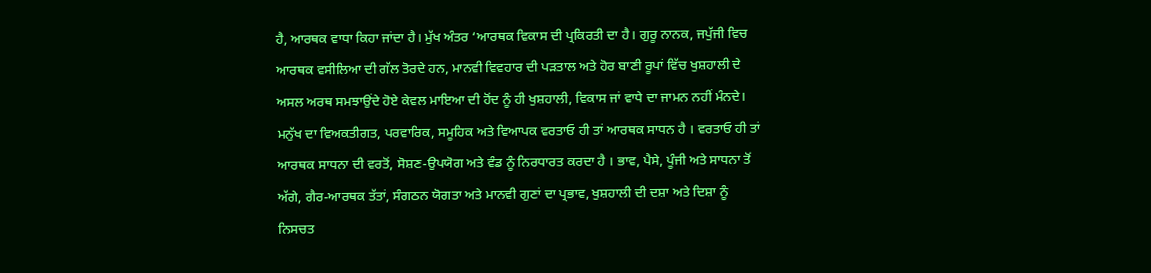ਹੈ, ਆਰਥਕ ਵਾਧਾ ਕਿਹਾ ਜਾਂਦਾ ਹੈ। ਮੁੱਖ ਅੰਤਰ ‘ਆਰਥਕ ਵਿਕਾਸ ਦੀ ਪ੍ਰਕਿਰਤੀ ਦਾ ਹੈ। ਗੁਰੂ ਨਾਨਕ, ਜਪੁੱਜੀ ਵਿਚ ਆਰਥਕ ਵਸੀਲਿਆ ਦੀ ਗੱਲ ਤੋਰਦੇ ਹਨ, ਮਾਨਵੀ ਵਿਵਹਾਰ ਦੀ ਪੜਤਾਲ ਅਤੇ ਹੋਰ ਬਾਣੀ ਰੂਪਾਂ ਵਿੱਚ ਖੁਸ਼ਹਾਲੀ ਦੇ ਅਸਲ ਅਰਥ ਸਮਝਾਉਂਦੇ ਹੋਏ ਕੇਵਲ ਮਾਇਆ ਦੀ ਹੋਂਦ ਨੂੰ ਹੀ ਖੁਸ਼ਹਾਲੀ, ਵਿਕਾਸ ਜਾਂ ਵਾਧੇ ਦਾ ਜਾਮਨ ਨਹੀਂ ਮੰਨਦੇ। ਮਨੁੱਖ ਦਾ ਵਿਅਕਤੀਗਤ, ਪਰਵਾਰਿਕ, ਸਮੂਹਿਕ ਅਤੇ ਵਿਆਪਕ ਵਰਤਾਓ ਹੀ ਤਾਂ ਆਰਥਕ ਸਾਧਨ ਹੈ । ਵਰਤਾਓ ਹੀ ਤਾਂ ਆਰਥਕ ਸਾਧਨਾ ਦੀ ਵਰਤੋਂ, ਸੋਸ਼ਣ-ਉਪਯੋਗ ਅਤੇ ਵੰਡ ਨੂੰ ਨਿਰਧਾਰਤ ਕਰਦਾ ਹੈ । ਭਾਵ, ਪੈਸੇ, ਪੂੰਜੀ ਅਤੇ ਸਾਧਨਾ ਤੋਂ ਅੱਗੇ, ਗੈਰ-ਆਰਥਕ ਤੱਤਾਂ, ਸੰਗਠਨ ਯੋਗਤਾ ਅਤੇ ਮਾਨਵੀ ਗੁਣਾਂ ਦਾ ਪ੍ਰਭਾਵ, ਖੁਸ਼ਹਾਲੀ ਦੀ ਦਸ਼ਾ ਅਤੇ ਦਿਸ਼ਾ ਨੂੰ ਨਿਸਚਤ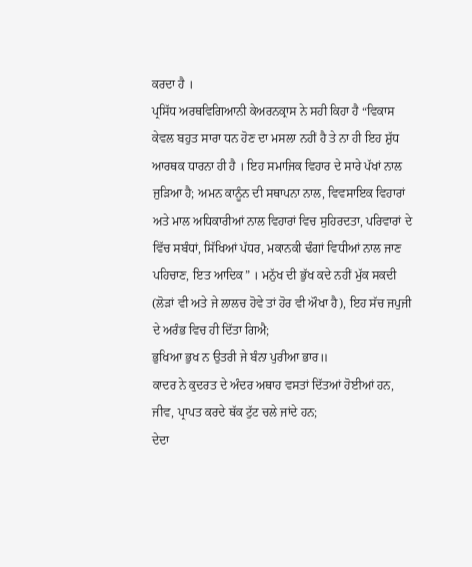ਕਰਦਾ ਹੈ ।
ਪ੍ਰਸਿੱਧ ਅਰਥਵਿਗਿਆਨੀ ਕੇਅਰਨਕ੍ਰਾਸ ਨੇ ਸਹੀ ਕਿਹਾ ਹੈ “ਵਿਕਾਸ ਕੇਵਲ ਬਹੁਤ ਸਾਰਾ ਧਨ ਹੋਣ ਦਾ ਮਸਲਾ ਨਹੀਂ ਹੈ ਤੇ ਨਾ ਹੀ ਇਹ ਸ਼ੁੱਧ ਆਰਥਕ ਧਾਰਨਾ ਹੀ ਹੈ । ਇਹ ਸਮਾਜਿਕ ਵਿਹਾਰ ਦੇ ਸਾਰੇ ਪੱਖਾਂ ਨਾਲ ਜੁੜਿਆ ਹੈ; ਅਮਨ ਕਾਨੂੰਨ ਦੀ ਸਥਾਪਨਾ ਨਾਲ, ਵਿਵਸਾਇਕ ਵਿਹਾਰਾਂ ਅਤੇ ਮਾਲ ਅਧਿਕਾਰੀਆਂ ਨਾਲ ਵਿਹਾਰਾਂ ਵਿਚ ਸੁਹਿਰਦਤਾ, ਪਰਿਵਾਰਾਂ ਦੇ ਵਿੱਚ ਸਬੰਧਾਂ, ਸਿੱਖਿਆਂ ਪੱਧਰ, ਮਕਾਨਕੀ ਢੰਗਾਂ ਵਿਧੀਆਂ ਨਾਲ ਜਾਣ ਪਹਿਚਾਣ, ਇਤ ਆਦਿਕ” । ਮਨੁੱਖ ਦੀ ਭੁੱਖ ਕਦੇ ਨਹੀਂ ਮੁੱਕ ਸਕਦੀ (ਲੋੜਾਂ ਵੀ ਅਤੇ ਜੇ ਲਾਲਚ ਹੋਵੇ ਤਾਂ ਹੋਰ ਵੀ ਔਖਾ ਹੈ), ਇਹ ਸੱਚ ਜਪੁਜੀ ਦੇ ਅਰੰਭ ਵਿਚ ਹੀ ਦਿੱਤਾ ਗਿਐ;
ਭੁਖਿਆ ਭੁਖ ਨ ਉਤਰੀ ਜੇ ਬੰਨਾ ਪੁਰੀਆ ਭਾਰ॥
ਕਾਦਰ ਨੇ ਕੁਦਰਤ ਦੇ ਅੰਦਰ ਅਥਾਹ ਵਸਤਾਂ ਦਿੱਤਆਂ ਹੋਈਆਂ ਹਨ, ਜੀਵ, ਪ੍ਰਾਪਤ ਕਰਦੇ ਥੱਕ ਟੁੱਟ ਚਲੇ ਜਾਂਦੇ ਹਨ;
ਦੇਦਾ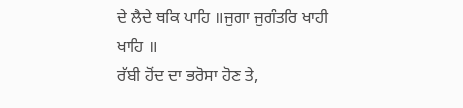ਦੇ ਲੈਦੇ ਥਕਿ ਪਾਹਿ ॥ਜੁਗਾ ਜੁਗੰਤਰਿ ਖਾਹੀ ਖਾਹਿ ॥
ਰੱਬੀ ਹੋਂਦ ਦਾ ਭਰੋਸਾ ਹੋਣ ਤੇ,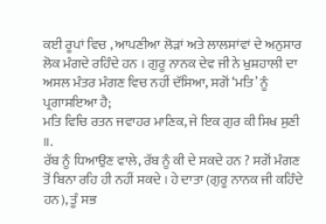ਕਈ ਰੂਪਾਂ ਵਿਚ , ਆਪਣੀਆ ਲੋੜਾਂ ਅਤੇ ਲਾਲਸਾਂਵਾਂ ਦੇ ਅਨੁਸਾਰ ਲੋਕ ਮੰਗਦੇ ਰਹਿੰਦੇ ਹਨ । ਗੁਰੂ ਨਾਨਕ ਦੇਵ ਜੀ ਨੇ ਖੁਸ਼ਹਾਲੀ ਦਾ ਅਸਲ ਮੰਤਰ ਮੰਗਣ ਵਿਚ ਨਹੀਂ ਦੱਸਿਆ, ਸਗੋਂ ‘ਮਤਿ’ ਨੂੰ ਪ੍ਰਗਾਸਇਆ ਹੈ;
ਮਤਿ ਵਿਚਿ ਰਤਨ ਜਵਾਹਰ ਮਾਣਿਕ, ਜੇ ਇਕ ਗੁਰ ਕੀ ਸਿਖ ਸੁਣੀ ॥.
ਰੱਬ ਨੂੰ ਧਿਆਉਣ ਵਾਲੇ, ਰੱਬ ਨੂੰ ਕੀ ਦੇ ਸਕਦੇ ਹਨ ? ਸਗੋਂ ਮੰਗਣ ਤੋਂ ਬਿਨਾ ਰਹਿ ਹੀ ਨਹੀਂ ਸਕਦੇ । ਹੇ ਦਾਤਾ (ਗੁਰੂ ਨਾਨਕ ਜੀ ਕਹਿੰਦੇ ਹਨ), ਤੂੰ ਸਭ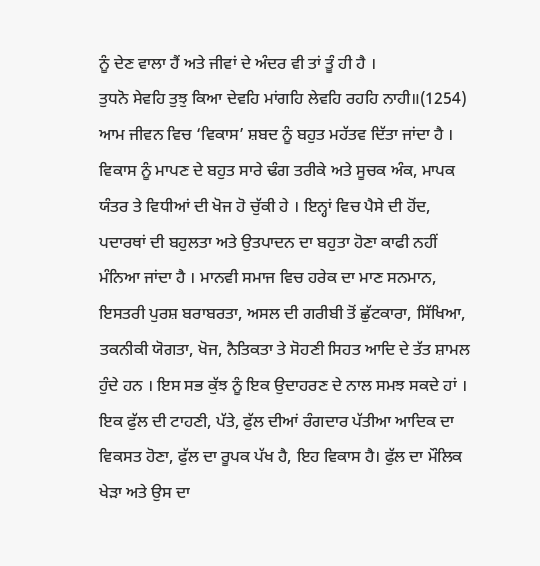ਨੂੰ ਦੇਣ ਵਾਲਾ ਹੈਂ ਅਤੇ ਜੀਵਾਂ ਦੇ ਅੰਦਰ ਵੀ ਤਾਂ ਤੂੰ ਹੀ ਹੈ ।
ਤੁਧਨੋ ਸੇਵਹਿ ਤੁਝੁ ਕਿਆ ਦੇਵਹਿ ਮਾਂਗਹਿ ਲੇਵਹਿ ਰਹਹਿ ਨਾਹੀ॥(1254)
ਆਮ ਜੀਵਨ ਵਿਚ ‘ਵਿਕਾਸ’ ਸ਼ਬਦ ਨੂੰ ਬਹੁਤ ਮਹੱਤਵ ਦਿੱਤਾ ਜਾਂਦਾ ਹੈ । ਵਿਕਾਸ ਨੂੰ ਮਾਪਣ ਦੇ ਬਹੁਤ ਸਾਰੇ ਢੰਗ ਤਰੀਕੇ ਅਤੇ ਸੂਚਕ ਅੰਕ, ਮਾਪਕ ਯੰਤਰ ਤੇ ਵਿਧੀਆਂ ਦੀ ਖੋਜ ਹੋ ਚੁੱਕੀ ਹੇ । ਇਨ੍ਹਾਂ ਵਿਚ ਪੈਸੇ ਦੀ ਹੋਂਦ, ਪਦਾਰਥਾਂ ਦੀ ਬਹੁਲਤਾ ਅਤੇ ਉਤਪਾਦਨ ਦਾ ਬਹੁਤਾ ਹੋਣਾ ਕਾਫੀ ਨਹੀਂ ਮੰਨਿਆ ਜਾਂਦਾ ਹੈ । ਮਾਨਵੀ ਸਮਾਜ ਵਿਚ ਹਰੇਕ ਦਾ ਮਾਣ ਸਨਮਾਨ, ਇਸਤਰੀ ਪੁਰਸ਼ ਬਰਾਬਰਤਾ, ਅਸਲ ਦੀ ਗਰੀਬੀ ਤੋਂ ਛੁੱਟਕਾਰਾ, ਸਿੱਖਿਆ, ਤਕਨੀਕੀ ਯੋਗਤਾ, ਖੋਜ, ਨੈਤਿਕਤਾ ਤੇ ਸੋਹਣੀ ਸਿਹਤ ਆਦਿ ਦੇ ਤੱਤ ਸ਼ਾਮਲ ਹੁੰਦੇ ਹਨ । ਇਸ ਸਭ ਕੁੱਝ ਨੂੰ ਇਕ ਉਦਾਹਰਣ ਦੇ ਨਾਲ ਸਮਝ ਸਕਦੇ ਹਾਂ । ਇਕ ਫੁੱਲ ਦੀ ਟਾਹਣੀ, ਪੱਤੇ, ਫੁੱਲ ਦੀਆਂ ਰੰਗਦਾਰ ਪੱਤੀਆ ਆਦਿਕ ਦਾ ਵਿਕਸਤ ਹੋਣਾ, ਫੁੱਲ ਦਾ ਰੂਪਕ ਪੱਖ ਹੈ, ਇਹ ਵਿਕਾਸ ਹੈ। ਫੁੱਲ ਦਾ ਮੌਲਿਕ ਖੇੜਾ ਅਤੇ ਉਸ ਦਾ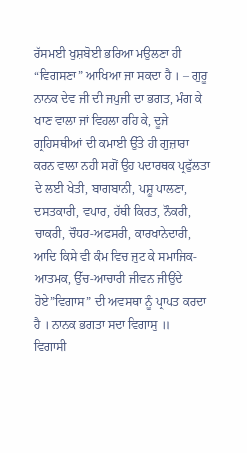ਰੱਸਮਈ ਖੁਸ਼ਬੋਈ ਭਰਿਆ ਮਉਲਣਾ ਹੀ “ਵਿਗਸਣਾ” ਆਖਿਆ ਜਾ ਸਕਦਾ ਹੈ । – ਗੁਰੂ ਨਾਨਕ ਦੇਵ ਜੀ ਦੀ ਜਪੁਜੀ ਦਾ ਭਗਤ, ਮੰਗ ਕੇ ਖਾਣ ਵਾਲਾ ਜਾਂ ਵਿਹਲਾ ਰਹਿ ਕੇ, ਦੂਜੇ ਗ੍ਰਹਿਸਥੀਆਂ ਦੀ ਕਮਾਈ ਉੱਤੇ ਹੀ ਗੁਜ਼ਾਰਾ ਕਰਨ ਵਾਲਾ ਨਹੀ ਸਗੋਂ ਉਹ ਪਦਾਰਥਕ ਪ੍ਰਫੁੱਲਤਾ ਦੇ ਲਈ ਖੇਤੀ, ਬਾਗਬਾਨੀ, ਪਸ਼ੂ ਪਾਲਣਾ, ਦਸਤਕਾਰੀ, ਵਪਾਰ, ਹੱਥੀ ਕਿਰਤ, ਨੌਕਰੀ, ਚਾਕਰੀ, ਚੌਧਰ-ਅਫਸਰੀ, ਕਾਰਖਾਨੇਦਾਰੀ, ਆਦਿ ਕਿਸੇ ਵੀ ਕੰਮ ਵਿਚ ਜੁਟ ਕੇ ਸਮਾਜਿਕ-ਆਤਮਕ, ਉੱਚ-ਆਚਾਰੀ ਜੀਵਨ ਜੀਉਂਦੇ ਹੋਏ”ਵਿਗਾਸ” ਦੀ ਅਵਸਥਾ ਨੂੰ ਪ੍ਰਾਪਤ ਕਰਦਾ ਹੈ । ਨਾਨਕ ਭਗਤਾ ਸਦਾ ਵਿਗਾਸੁ ॥
ਵਿਗਾਸੀ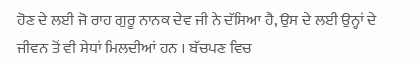ਹੋਣ ਦੇ ਲਈ ਜੋ ਰਾਹ ਗੁਰੂ ਨਾਨਕ ਦੇਵ ਜੀ ਨੇ ਦੱਸਿਆ ਹੈ, ਉਸ ਦੇ ਲਈ ਉਨ੍ਹਾਂ ਦੇ ਜੀਵਨ ਤੋਂ ਵੀ ਸੇਧਾਂ ਮਿਲਦੀਆਂ ਹਨ । ਬੱਚਪਣ ਵਿਚ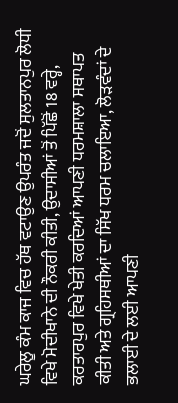ਘਰੇਲੂ ਕੰਮ ਕਾਜ ਵਿਚ ਹੱਥ ਵਟਾਉਣ ਉਪਰੰਤ ਜਦੋਂ ਸੁਲਤਾਨਪੁਰ ਲੋਧੀ ਵਿਖੇ ਮੋਦੀਖਾਨੇ ਦੀ ਨੌਕਰੀ ਕੀਤੀ, ਉਦਾਸੀਆਂ ਤੋਂ ਪਿੱਛੋਂ 18 ਵਰ੍ਹੇ, ਕਰਤਾਰਪੁਰ ਵਿਖੇ ਖੇਤੀ ਕਰਦਿਆਂ ਆਪਣੀ ਧਰਮਸ਼ਾਲਾ ਸਥਾਪਤ ਕੀਤੀ ਅਤੇ ਗ੍ਰਹਿਸਥੀਆਂ ਦਾ ਸਿੱਖ ਧਰਮ ਚਲਾਇਆ, ਲੋੜਵੰਦਾਂ ਦੇ ਭਲਾਈ ਦੇ ਲਈ ਆਪਣੀ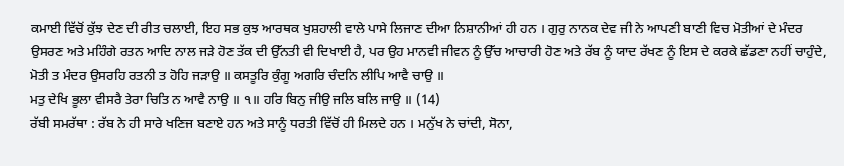ਕਮਾਈ ਵਿੱਚੋਂ ਕੁੱਝ ਦੇਣ ਦੀ ਰੀਤ ਚਲਾਈ, ਇਹ ਸਭ ਕੁਝ ਆਰਥਕ ਖੁਸ਼ਹਾਲੀ ਵਾਲੇ ਪਾਸੇ ਲਿਜਾਣ ਦੀਆ ਨਿਸ਼ਾਨੀਆਂ ਹੀ ਹਨ । ਗੁਰੁ ਨਾਨਕ ਦੇਵ ਜੀ ਨੇ ਆਪਣੀ ਬਾਣੀ ਵਿਚ ਮੋਤੀਆਂ ਦੇ ਮੰਦਰ ਉਸਰਣ ਅਤੇ ਮਹਿੰਗੇ ਰਤਨ ਆਦਿ ਨਾਲ ਜੜੇ ਹੋਣ ਤੱਕ ਦੀ ਉੱਨਤੀ ਵੀ ਦਿਖਾਈ ਹੈ, ਪਰ ਉਹ ਮਾਨਵੀ ਜੀਵਨ ਨੂੰ ਉੱਚ ਆਚਾਰੀ ਹੋਣ ਅਤੇ ਰੱਬ ਨੂੰ ਯਾਦ ਰੱਖਣ ਨੂੰ ਇਸ ਦੇ ਕਰਕੇ ਛੱਡਣਾ ਨਹੀਂ ਚਾਹੁੰਦੇ,
ਮੋਤੀ ਤ ਮੰਦਰ ਉਸਰਹਿ ਰਤਨੀ ਤ ਹੋਹਿ ਜੜਾਉ ॥ ਕਸਤੂਰਿ ਕੁੰਗੂ ਅਗਰਿ ਚੰਦਨਿ ਲੀਪਿ ਆਵੈ ਚਾਉ ॥
ਮਤੁ ਦੇਖਿ ਭੂਲਾ ਵੀਸਰੈ ਤੇਰਾ ਚਿਤਿ ਨ ਆਵੈ ਨਾਉ ॥ ੧॥ ਹਰਿ ਬਿਨੁ ਜੀਉ ਜਲਿ ਬਲਿ ਜਾਉ ॥ (14)
ਰੱਬੀ ਸਮਰੱਥਾ : ਰੱਬ ਨੇ ਹੀ ਸਾਰੇ ਖਣਿਜ ਬਣਾਏ ਹਨ ਅਤੇ ਸਾਨੂੰ ਧਰਤੀ ਵਿੱਚੋਂ ਹੀ ਮਿਲਦੇ ਹਨ । ਮਨੁੱਖ ਨੇ ਚਾਂਦੀ, ਸੋਨਾ,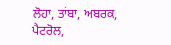ਲੋਹਾ, ਤਾਂਬਾ, ਅਬਰਕ, ਪੈਟਰੋਲ,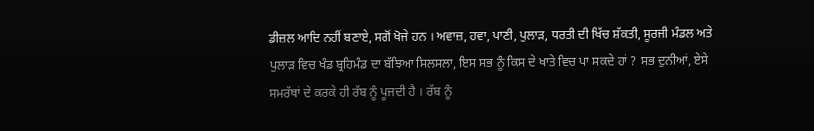ਡੀਜ਼ਲ ਆਦਿ ਨਹੀਂ ਬਣਾਏ, ਸਗੋਂ ਖੋਜੇ ਹਨ । ਅਵਾਜ਼, ਹਵਾ, ਪਾਣੀ, ਪੁਲਾੜ, ਧਰਤੀ ਦੀ ਖਿੱਚ ਸ਼ੱਕਤੀ, ਸੂਰਜੀ ਮੰਡਲ ਅਤੇ ਪੁਲਾੜ ਵਿਚ ਖੰਡ ਬ੍ਰਹਿਮੰਡ ਦਾ ਬੱਝਿਆ ਸਿਲਸਲਾ, ਇਸ ਸਭ ਨੂੰ ਕਿਸ ਦੇ ਖਾਤੇ ਵਿਚ ਪਾ ਸਕਦੇ ਹਾਂ ? ਸਭ ਦੁਨੀਆਂ, ਏਸੇ ਸਮਰੱਥਾਂ ਦੇ ਕਰਕੇ ਹੀ ਰੱਬ ਨੂੰ ਪੂਜਦੀ ਹੈ । ਰੱਬ ਨੂੰ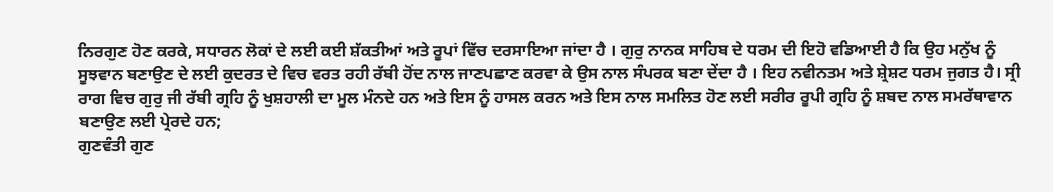ਨਿਰਗੁਣ ਹੋਣ ਕਰਕੇ, ਸਧਾਰਨ ਲੋਕਾਂ ਦੇ ਲਈ ਕਈ ਸ਼ੱਕਤੀਆਂ ਅਤੇ ਰੂਪਾਂ ਵਿੱਚ ਦਰਸਾਇਆ ਜਾਂਦਾ ਹੈ । ਗੁਰੁ ਨਾਨਕ ਸਾਹਿਬ ਦੇ ਧਰਮ ਦੀ ਇਹੋ ਵਡਿਆਈ ਹੈ ਕਿ ਉਹ ਮਨੁੱਖ ਨੂੰ ਸੂਝਵਾਨ ਬਣਾਉਣ ਦੇ ਲਈ ਕੁਦਰਤ ਦੇ ਵਿਚ ਵਰਤ ਰਹੀ ਰੱਬੀ ਹੋਂਦ ਨਾਲ ਜਾਣਪਛਾਣ ਕਰਵਾ ਕੇ ਉਸ ਨਾਲ ਸੰਪਰਕ ਬਣਾ ਦੇਂਦਾ ਹੈ । ਇਹ ਨਵੀਨਤਮ ਅਤੇ ਸ਼੍ਰੇਸ਼ਟ ਧਰਮ ਜੁਗਤ ਹੈ। ਸ੍ਰੀ ਰਾਗ ਵਿਚ ਗੁਰੁ ਜੀ ਰੱਬੀ ਗ੍ਰਹਿ ਨੂੰ ਖੁਸ਼ਹਾਲੀ ਦਾ ਮੂਲ ਮੰਨਦੇ ਹਨ ਅਤੇ ਇਸ ਨੂੰ ਹਾਸਲ ਕਰਨ ਅਤੇ ਇਸ ਨਾਲ ਸਮਲਿਤ ਹੋਣ ਲਈ ਸਰੀਰ ਰੂਪੀ ਗ੍ਰਹਿ ਨੂੰ ਸ਼ਬਦ ਨਾਲ ਸਮਰੱਥਾਵਾਨ ਬਣਾਉਣ ਲਈ ਪ੍ਰੇਰਦੇ ਹਨ;
ਗੁਣਵੰਤੀ ਗੁਣ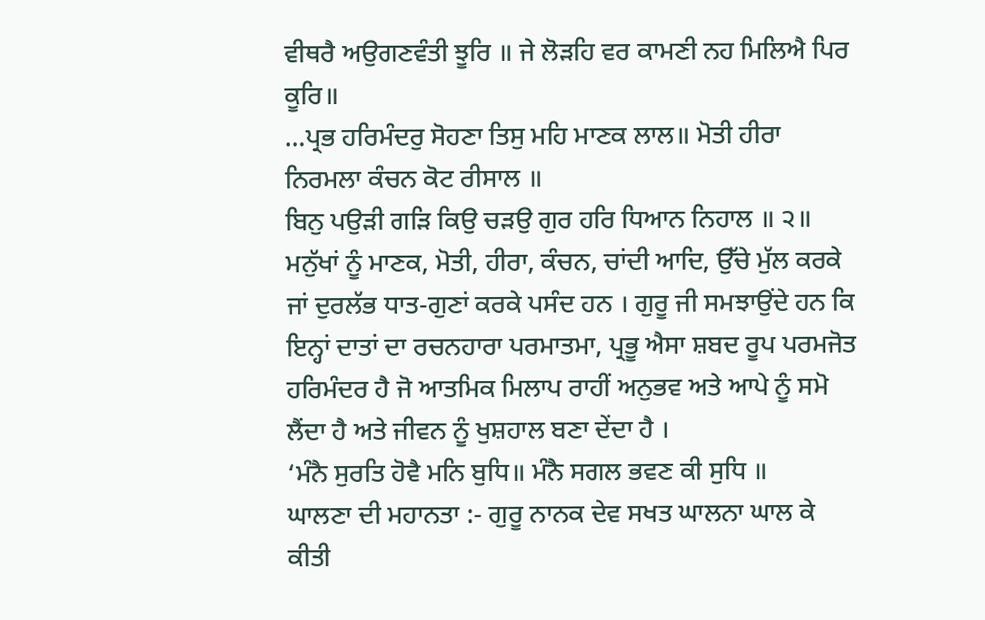ਵੀਥਰੈ ਅਉਗਣਵੰਤੀ ਝੂਰਿ ॥ ਜੇ ਲੋੜਹਿ ਵਰ ਕਾਮਣੀ ਨਹ ਮਿਲਿਐ ਪਿਰ ਕੂਰਿ॥
…ਪ੍ਰਭ ਹਰਿਮੰਦਰੁ ਸੋਹਣਾ ਤਿਸੁ ਮਹਿ ਮਾਣਕ ਲਾਲ॥ ਮੋਤੀ ਹੀਰਾ ਨਿਰਮਲਾ ਕੰਚਨ ਕੋਟ ਰੀਸਾਲ ॥
ਬਿਨੁ ਪਉੜੀ ਗੜਿ ਕਿਉ ਚੜਉ ਗੁਰ ਹਰਿ ਧਿਆਨ ਨਿਹਾਲ ॥ ੨॥
ਮਨੁੱਖਾਂ ਨੂੰ ਮਾਣਕ, ਮੋਤੀ, ਹੀਰਾ, ਕੰਚਨ, ਚਾਂਦੀ ਆਦਿ, ਉੱਚੇ ਮੁੱਲ ਕਰਕੇ ਜਾਂ ਦੁਰਲੱਭ ਧਾਤ-ਗੁਣਾਂ ਕਰਕੇ ਪਸੰਦ ਹਨ । ਗੁਰੂ ਜੀ ਸਮਝਾਉਂਦੇ ਹਨ ਕਿ ਇਨ੍ਹਾਂ ਦਾਤਾਂ ਦਾ ਰਚਨਹਾਰਾ ਪਰਮਾਤਮਾ, ਪ੍ਰਭੂ ਐਸਾ ਸ਼ਬਦ ਰੂਪ ਪਰਮਜੋਤ ਹਰਿਮੰਦਰ ਹੈ ਜੋ ਆਤਮਿਕ ਮਿਲਾਪ ਰਾਹੀਂ ਅਨੁਭਵ ਅਤੇ ਆਪੇ ਨੂੰ ਸਮੋ ਲੈਂਦਾ ਹੈ ਅਤੇ ਜੀਵਨ ਨੂੰ ਖੁਸ਼ਹਾਲ ਬਣਾ ਦੇਂਦਾ ਹੈ ।
‘ਮੰਨੈ ਸੁਰਤਿ ਹੋਵੈ ਮਨਿ ਬੁਧਿ॥ ਮੰਨੈ ਸਗਲ ਭਵਣ ਕੀ ਸੁਧਿ ॥
ਘਾਲਣਾ ਦੀ ਮਹਾਨਤਾ :- ਗੁਰੂ ਨਾਨਕ ਦੇਵ ਸਖਤ ਘਾਲਨਾ ਘਾਲ ਕੇ ਕੀਤੀ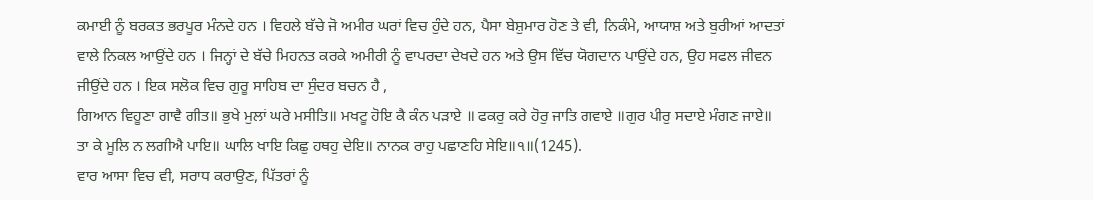ਕਮਾਈ ਨੂੰ ਬਰਕਤ ਭਰਪੂਰ ਮੰਨਦੇ ਹਨ । ਵਿਹਲੇ ਬੱਚੇ ਜੋ ਅਮੀਰ ਘਰਾਂ ਵਿਚ ਹੁੰਦੇ ਹਨ, ਪੈਸਾ ਬੇਸ਼ੁਮਾਰ ਹੋਣ ਤੇ ਵੀ, ਨਿਕੰਮੇ, ਆਯਾਸ਼ ਅਤੇ ਬੁਰੀਆਂ ਆਦਤਾਂ ਵਾਲੇ ਨਿਕਲ ਆਉਂਦੇ ਹਨ । ਜਿਨ੍ਹਾਂ ਦੇ ਬੱਚੇ ਮਿਹਨਤ ਕਰਕੇ ਅਮੀਰੀ ਨੂੰ ਵਾਪਰਦਾ ਦੇਖਦੇ ਹਨ ਅਤੇ ਉਸ ਵਿੱਚ ਯੋਗਦਾਨ ਪਾਉਂਦੇ ਹਨ, ਉਹ ਸਫਲ ਜੀਵਨ ਜੀਉਂਦੇ ਹਨ । ਇਕ ਸਲੋਕ ਵਿਚ ਗੁਰੂ ਸਾਹਿਬ ਦਾ ਸੁੰਦਰ ਬਚਨ ਹੈ ,
ਗਿਆਨ ਵਿਹੂਣਾ ਗਾਵੈ ਗੀਤ॥ ਭੁਖੇ ਮੁਲਾਂ ਘਰੇ ਮਸੀਤਿ॥ ਮਖਟੂ ਹੋਇ ਕੈ ਕੰਨ ਪੜਾਏ ॥ ਫਕਰੁ ਕਰੇ ਹੋਰੁ ਜਾਤਿ ਗਵਾਏ ॥ਗੁਰ ਪੀਰੁ ਸਦਾਏ ਮੰਗਣ ਜਾਏ॥ ਤਾ ਕੇ ਮੂਲਿ ਨ ਲਗੀਐ ਪਾਇ॥ ਘਾਲਿ ਖਾਇ ਕਿਛੁ ਹਥਹੁ ਦੇਇ॥ ਨਾਨਕ ਰਾਹੁ ਪਛਾਣਹਿ ਸੇਇ॥੧॥(1245).
ਵਾਰ ਆਸਾ ਵਿਚ ਵੀ, ਸਰਾਧ ਕਰਾਉਣ, ਪਿੱਤਰਾਂ ਨੂੰ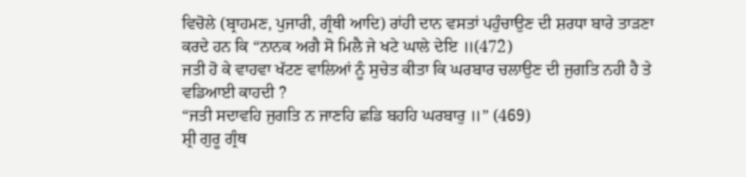ਵਿਚੋਲੇ (ਬ੍ਰਾਹਮਣ, ਪੁਜਾਰੀ, ਗ੍ਰੰਥੀ ਆਦਿ) ਰਾਂਹੀ ਦਾਨ ਵਸਤਾਂ ਪਹੁੰਚਾਉਣ ਦੀ ਸ਼ਰਧਾ ਬਾਰੇ ਤਾੜਣਾ ਕਰਦੇ ਹਨ ਕਿ “ਨਾਨਕ ਅਗੈ ਸੋ ਮਿਲੈ ਜੇ ਖਟੇ ਘਾਲੇ ਦੇਇ ॥(472)
ਜਤੀ ਹੋ ਕੇ ਵਾਹਵਾ ਖੱਟਣ ਵਾਲਿਆਂ ਨੂੰ ਸੁਚੇਤ ਕੀਤਾ ਕਿ ਘਰਬਾਰ ਚਲਾਉਣ ਦੀ ਜੁਗਤਿ ਨਹੀ ਹੈ ਤੇ ਵਡਿਆਈ ਕਾਹਦੀ ?
“ਜਤੀ ਸਦਾਵਹਿ ਜੁਗਤਿ ਨ ਜਾਣਹਿ ਛਡਿ ਬਹਹਿ ਘਰਬਾਰੁ ॥” (469)
ਸ਼੍ਰੀ ਗੁਰੂ ਗ੍ਰੰਥ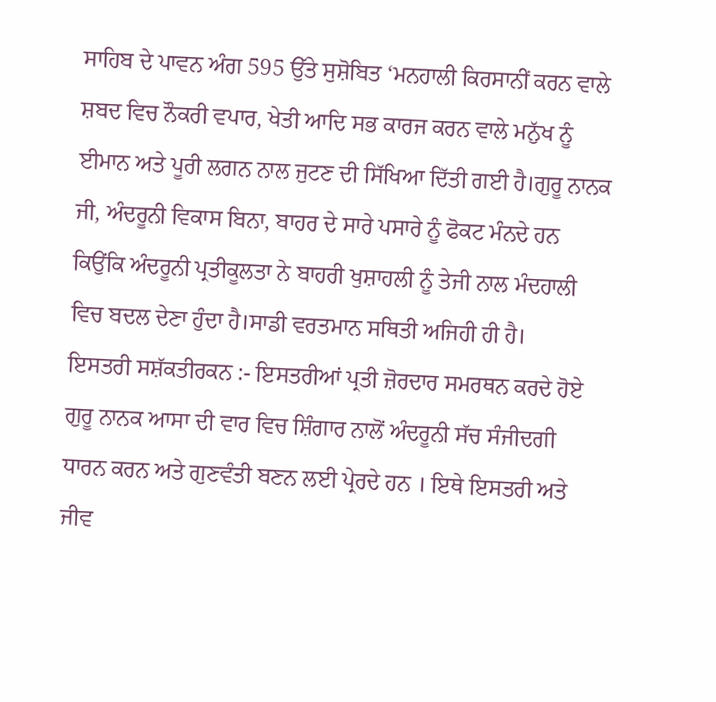ਸਾਹਿਬ ਦੇ ਪਾਵਨ ਅੰਗ 595 ਉੱਤੇ ਸੁਸ਼ੋਬਿਤ ‘ਮਨਹਾਲੀ ਕਿਰਸਾਨੀਂ ਕਰਨ ਵਾਲੇ ਸ਼ਬਦ ਵਿਚ ਨੌਕਰੀ ਵਪਾਰ, ਖੇਤੀ ਆਦਿ ਸਭ ਕਾਰਜ ਕਰਨ ਵਾਲੇ ਮਨੁੱਖ ਨੂੰ ਈਮਾਨ ਅਤੇ ਪੂਰੀ ਲਗਨ ਨਾਲ ਜੁਟਣ ਦੀ ਸਿੱਖਿਆ ਦਿੱਤੀ ਗਈ ਹੈ।ਗੁਰੂ ਨਾਨਕ ਜੀ, ਅੰਦਰੂਨੀ ਵਿਕਾਸ ਬਿਨਾ, ਬਾਹਰ ਦੇ ਸਾਰੇ ਪਸਾਰੇ ਨੂੰ ਫੋਕਟ ਮੰਨਦੇ ਹਨ ਕਿਉਂਕਿ ਅੰਦਰੂਨੀ ਪ੍ਰਤੀਕੂਲਤਾ ਨੇ ਬਾਹਰੀ ਖੁਸ਼ਾਹਲੀ ਨੂੰ ਤੇਜੀ ਨਾਲ ਮੰਦਹਾਲੀ ਵਿਚ ਬਦਲ ਦੇਣਾ ਹੁੰਦਾ ਹੈ।ਸਾਡੀ ਵਰਤਮਾਨ ਸਥਿਤੀ ਅਜਿਹੀ ਹੀ ਹੈ।
ਇਸਤਰੀ ਸਸ਼ੱਕਤੀਰਕਨ :- ਇਸਤਰੀਆਂ ਪ੍ਰਤੀ ਜ਼ੋਰਦਾਰ ਸਮਰਥਨ ਕਰਦੇ ਹੋਏ ਗੁਰੂ ਨਾਨਕ ਆਸਾ ਦੀ ਵਾਰ ਵਿਚ ਸ਼ਿੰਗਾਰ ਨਾਲੋਂ ਅੰਦਰੂਨੀ ਸੱਚ ਸੰਜੀਦਗੀ ਧਾਰਨ ਕਰਨ ਅਤੇ ਗੁਣਵੰਤੀ ਬਣਨ ਲਈ ਪ੍ਰੇਰਦੇ ਹਨ । ਇਥੇ ਇਸਤਰੀ ਅਤੇ ਜੀਵ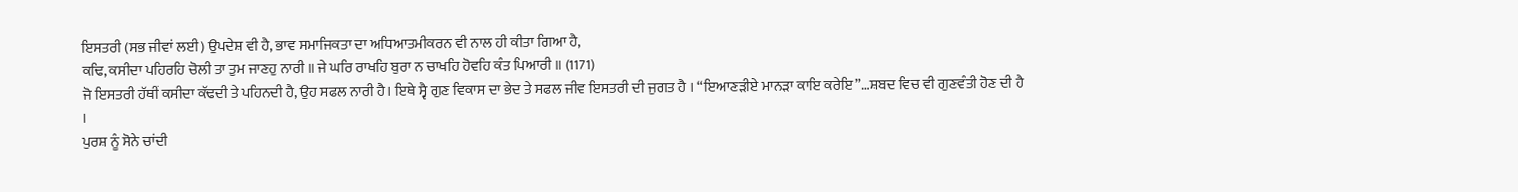ਇਸਤਰੀ (ਸਭ ਜੀਵਾਂ ਲਈ) ਉਪਦੇਸ਼ ਵੀ ਹੈ, ਭਾਵ ਸਮਾਜਿਕਤਾ ਦਾ ਅਧਿਆਤਮੀਕਰਨ ਵੀ ਨਾਲ ਹੀ ਕੀਤਾ ਗਿਆ ਹੈ,
ਕਢਿ, ਕਸੀਦਾ ਪਹਿਰਹਿ ਚੋਲੀ ਤਾ ਤੁਮ ਜਾਣਹੁ ਨਾਰੀ ॥ ਜੇ ਘਰਿ ਰਾਖਹਿ ਬੁਰਾ ਨ ਚਾਖਹਿ ਹੋਵਹਿ ਕੰਤ ਪਿਆਰੀ ॥ (1171)
ਜੋ ਇਸਤਰੀ ਹੱਥੀਂ ਕਸੀਦਾ ਕੱਢਦੀ ਤੇ ਪਹਿਨਦੀ ਹੈ, ਉਹ ਸਫਲ ਨਾਰੀ ਹੈ। ਇਥੇ ਸ੍ਵੈ ਗੁਣ ਵਿਕਾਸ ਦਾ ਭੇਦ ਤੇ ਸਫਲ ਜੀਵ ਇਸਤਰੀ ਦੀ ਜੁਗਤ ਹੈ । “ਇਆਣੜੀਏ ਮਾਨੜਾ ਕਾਇ ਕਰੇਇ”…ਸ਼ਬਦ ਵਿਚ ਵੀ ਗੁਣਵੰਤੀ ਹੋਣ ਦੀ ਹੈ ।
ਪੁਰਸ਼ ਨੂੰ ਸੋਨੇ ਚਾਂਦੀ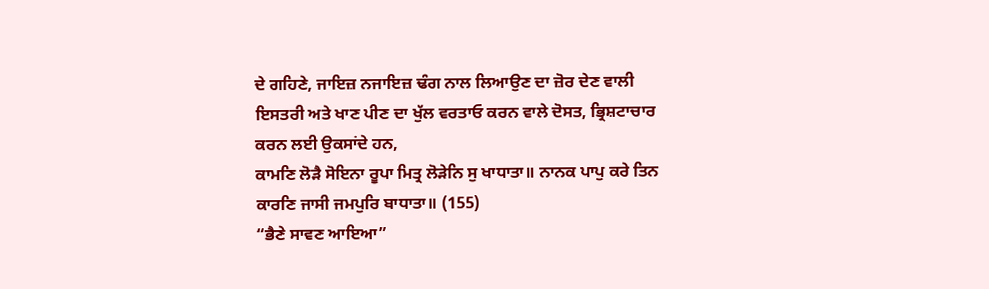ਦੇ ਗਹਿਣੇ, ਜਾਇਜ਼ ਨਜਾਇਜ਼ ਢੰਗ ਨਾਲ ਲਿਆਉਣ ਦਾ ਜ਼ੋਰ ਦੇਣ ਵਾਲੀ ਇਸਤਰੀ ਅਤੇ ਖਾਣ ਪੀਣ ਦਾ ਖੁੱਲ ਵਰਤਾਓ ਕਰਨ ਵਾਲੇ ਦੋਸਤ, ਭ੍ਰਿਸ਼ਟਾਚਾਰ ਕਰਨ ਲਈ ਉਕਸਾਂਦੇ ਹਨ,
ਕਾਮਣਿ ਲੋੜੈ ਸੋਇਨਾ ਰੂਪਾ ਮਿਤ੍ਰ ਲੋੜੇਨਿ ਸੁ ਖਾਧਾਤਾ॥ ਨਾਨਕ ਪਾਪੁ ਕਰੇ ਤਿਨ ਕਾਰਣਿ ਜਾਸੀ ਜਮਪੁਰਿ ਬਾਧਾਤਾ॥ (155)
“ਭੈਣੇ ਸਾਵਣ ਆਇਆ”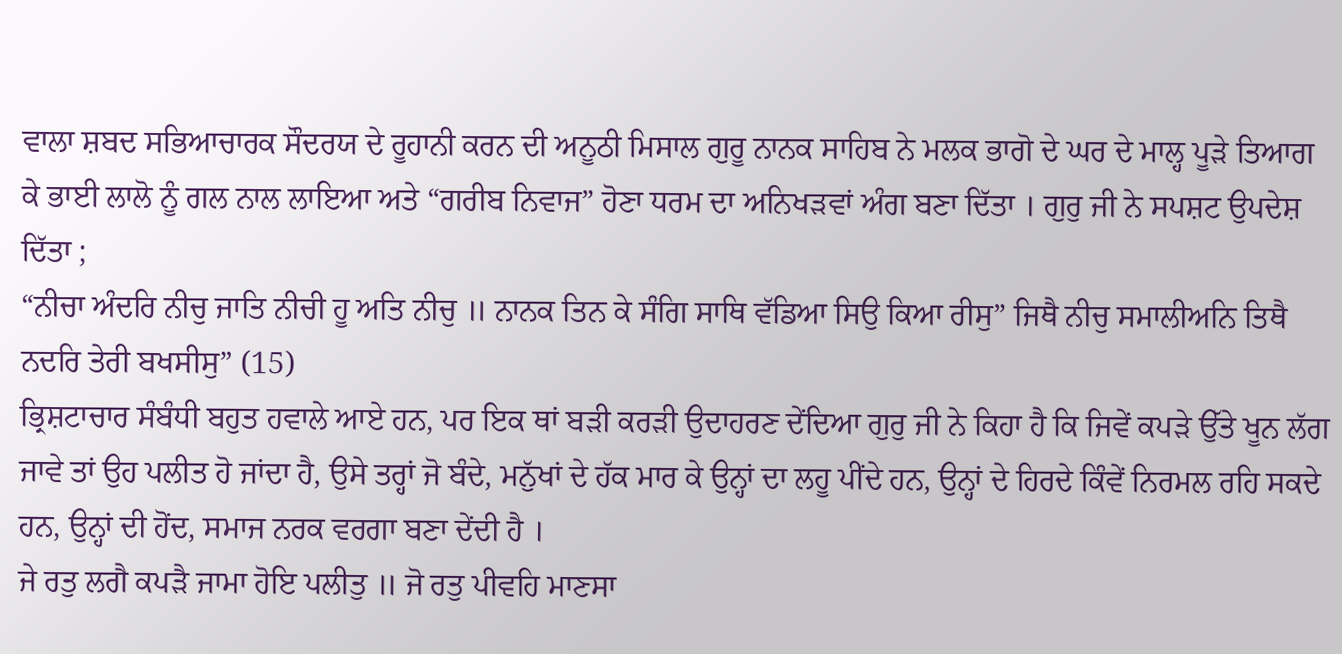ਵਾਲਾ ਸ਼ਬਦ ਸਭਿਆਚਾਰਕ ਸੌਦਰਯ ਦੇ ਰੂਹਾਨੀ ਕਰਨ ਦੀ ਅਨੂਠੀ ਮਿਸਾਲ ਗੁਰੂ ਨਾਨਕ ਸਾਹਿਬ ਨੇ ਮਲਕ ਭਾਗੋ ਦੇ ਘਰ ਦੇ ਮਾਲ੍ਹ ਪੂੜੇ ਤਿਆਗ ਕੇ ਭਾਈ ਲਾਲੋ ਨੂੰ ਗਲ ਨਾਲ ਲਾਇਆ ਅਤੇ “ਗਰੀਬ ਨਿਵਾਜ” ਹੋਣਾ ਧਰਮ ਦਾ ਅਨਿਖੜਵਾਂ ਅੰਗ ਬਣਾ ਦਿੱਤਾ । ਗੁਰੁ ਜੀ ਨੇ ਸਪਸ਼ਟ ਉਪਦੇਸ਼ ਦਿੱਤਾ ;
“ਨੀਚਾ ਅੰਦਰਿ ਨੀਚੁ ਜਾਤਿ ਨੀਚੀ ਹੂ ਅਤਿ ਨੀਚੁ ॥ ਨਾਨਕ ਤਿਨ ਕੇ ਸੰਗਿ ਸਾਥਿ ਵੱਡਿਆ ਸਿਉ ਕਿਆ ਰੀਸੁ” ਜਿਥੈ ਨੀਚੁ ਸਮਾਲੀਅਨਿ ਤਿਥੈ ਨਦਰਿ ਤੇਰੀ ਬਖਸੀਸੁ” (15)
ਭ੍ਰਿਸ਼ਟਾਚਾਰ ਸੰਬੰਧੀ ਬਹੁਤ ਹਵਾਲੇ ਆਏ ਹਨ, ਪਰ ਇਕ ਥਾਂ ਬੜੀ ਕਰੜੀ ਉਦਾਹਰਣ ਦੇਂਦਿਆ ਗੁਰੁ ਜੀ ਨੇ ਕਿਹਾ ਹੈ ਕਿ ਜਿਵੇਂ ਕਪੜੇ ਉੱਤੇ ਖੂਨ ਲੱਗ ਜਾਵੇ ਤਾਂ ਉਹ ਪਲੀਤ ਹੋ ਜਾਂਦਾ ਹੈ, ਉਸੇ ਤਰ੍ਹਾਂ ਜੋ ਬੰਦੇ, ਮਨੁੱਖਾਂ ਦੇ ਹੱਕ ਮਾਰ ਕੇ ਉਨ੍ਹਾਂ ਦਾ ਲਹੂ ਪੀਂਦੇ ਹਨ, ਉਨ੍ਹਾਂ ਦੇ ਹਿਰਦੇ ਕਿੰਵੇਂ ਨਿਰਮਲ ਰਹਿ ਸਕਦੇ ਹਨ, ਉਨ੍ਹਾਂ ਦੀ ਹੋਂਦ, ਸਮਾਜ ਨਰਕ ਵਰਗਾ ਬਣਾ ਦੇਂਦੀ ਹੈ ।
ਜੇ ਰਤੁ ਲਗੈ ਕਪੜੈ ਜਾਮਾ ਹੋਇ ਪਲੀਤੁ ॥ ਜੋ ਰਤੁ ਪੀਵਹਿ ਮਾਣਸਾ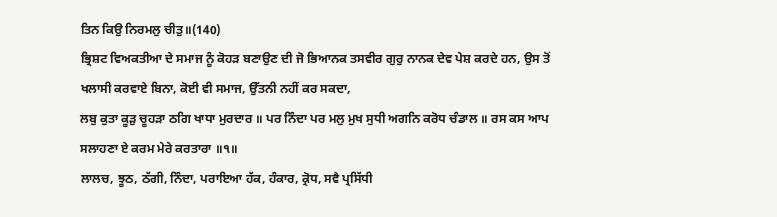ਤਿਨ ਕਿਉ ਨਿਰਮਲੁ ਚੀਤੁ॥(140)
ਭ੍ਰਿਸ਼ਟ ਵਿਅਕਤੀਆ ਦੇ ਸਮਾਜ ਨੂੰ ਕੋਹੜ ਬਣਾਉਣ ਦੀ ਜੋ ਭਿਆਨਕ ਤਸਵੀਰ ਗੁਰੁ ਨਾਨਕ ਦੇਵ ਪੇਸ਼ ਕਰਦੇ ਹਨ, ਉਸ ਤੋਂ ਖਲਾਸੀ ਕਰਵਾਏ ਬਿਨਾ, ਕੋਈ ਵੀ ਸਮਾਜ, ਉੱਤਨੀ ਨਹੀਂ ਕਰ ਸਕਦਾ,
ਲਬੁ ਕੁਤਾ ਕੂੜੁ ਚੂਹੜਾ ਠਗਿ ਖਾਧਾ ਮੁਰਦਾਰ ॥ ਪਰ ਨਿੰਦਾ ਪਰ ਮਲੁ ਮੁਖ ਸੁਧੀ ਅਗਨਿ ਕਰੋਧ ਚੰਡਾਲ ॥ ਰਸ ਕਸ ਆਪ ਸਲਾਹਣਾ ਏ ਕਰਮ ਮੇਰੇ ਕਰਤਾਰਾ ॥੧॥
ਲਾਲਚ, ਝੂਠ, ਠੱਗੀ, ਨਿੰਦਾ, ਪਰਾਇਆ ਹੱਕ, ਹੰਕਾਰ, ਕ੍ਰੋਧ, ਸਵੈ ਪ੍ਰਸਿੱਧੀ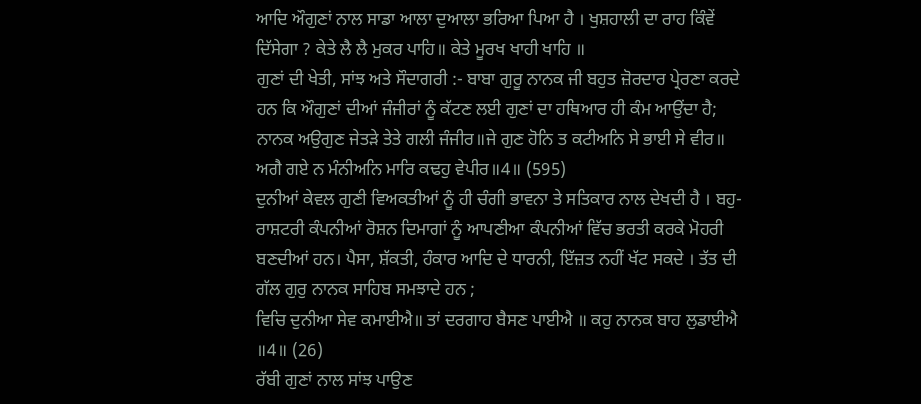ਆਦਿ ਔਗੁਣਾਂ ਨਾਲ ਸਾਡਾ ਆਲਾ ਦੁਆਲਾ ਭਰਿਆ ਪਿਆ ਹੈ । ਖੁਸ਼ਹਾਲੀ ਦਾ ਰਾਹ ਕਿੰਵੇਂ ਦਿੱਸੇਗਾ ? ਕੇਤੇ ਲੈ ਲੈ ਮੁਕਰ ਪਾਹਿ॥ ਕੇਤੇ ਮੂਰਖ ਖਾਹੀ ਖਾਹਿ ॥
ਗੁਣਾਂ ਦੀ ਖੇਤੀ, ਸਾਂਝ ਅਤੇ ਸੌਦਾਗਰੀ :- ਬਾਬਾ ਗੁਰੂ ਨਾਨਕ ਜੀ ਬਹੁਤ ਜ਼ੋਰਦਾਰ ਪ੍ਰੇਰਣਾ ਕਰਦੇ ਹਨ ਕਿ ਔਗੁਣਾਂ ਦੀਆਂ ਜੰਜੀਰਾਂ ਨੂੰ ਕੱਟਣ ਲਈ ਗੁਣਾਂ ਦਾ ਹਥਿਆਰ ਹੀ ਕੰਮ ਆਉਂਦਾ ਹੈ;
ਨਾਨਕ ਅਉਗੁਣ ਜੇਤੜੇ ਤੇਤੇ ਗਲੀ ਜੰਜੀਰ॥ਜੇ ਗੁਣ ਹੋਨਿ ਤ ਕਟੀਅਨਿ ਸੇ ਭਾਈ ਸੇ ਵੀਰ॥
ਅਗੈ ਗਏ ਨ ਮੰਨੀਅਨਿ ਮਾਰਿ ਕਢਹੁ ਵੇਪੀਰ॥4॥ (595)
ਦੁਨੀਆਂ ਕੇਵਲ ਗੁਣੀ ਵਿਅਕਤੀਆਂ ਨੂੰ ਹੀ ਚੰਗੀ ਭਾਵਨਾ ਤੇ ਸਤਿਕਾਰ ਨਾਲ ਦੇਖਦੀ ਹੈ । ਬਹੁ-ਰਾਸ਼ਟਰੀ ਕੰਪਨੀਆਂ ਰੋਸ਼ਨ ਦਿਮਾਗਾਂ ਨੂੰ ਆਪਣੀਆ ਕੰਪਨੀਆਂ ਵਿੱਚ ਭਰਤੀ ਕਰਕੇ ਮੋਹਰੀ ਬਣਦੀਆਂ ਹਨ। ਪੈਸਾ, ਸ਼ੱਕਤੀ, ਹੰਕਾਰ ਆਦਿ ਦੇ ਧਾਰਨੀ, ਇੱਜ਼ਤ ਨਹੀਂ ਖੱਟ ਸਕਦੇ । ਤੱਤ ਦੀ ਗੱਲ ਗੁਰੁ ਨਾਨਕ ਸਾਹਿਬ ਸਮਝਾਦੇ ਹਨ ;
ਵਿਚਿ ਦੁਨੀਆ ਸੇਵ ਕਮਾਈਐ॥ ਤਾਂ ਦਰਗਾਹ ਬੈਸਣ ਪਾਈਐ ॥ ਕਹੁ ਨਾਨਕ ਬਾਹ ਲੁਡਾਈਐ ॥4॥ (26)
ਰੱਬੀ ਗੁਣਾਂ ਨਾਲ ਸਾਂਝ ਪਾਉਣ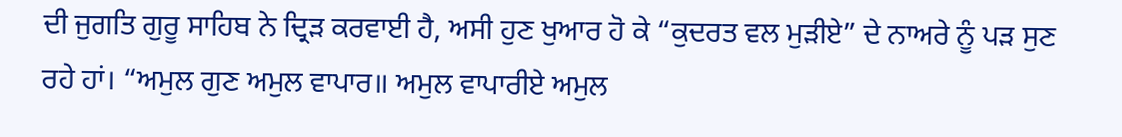ਦੀ ਜੁਗਤਿ ਗੁਰੂ ਸਾਹਿਬ ਨੇ ਦ੍ਰਿੜ ਕਰਵਾਈ ਹੈ, ਅਸੀ ਹੁਣ ਖੁਆਰ ਹੋ ਕੇ “ਕੁਦਰਤ ਵਲ ਮੁੜੀਏ” ਦੇ ਨਾਅਰੇ ਨੂੰ ਪੜ ਸੁਣ ਰਹੇ ਹਾਂ। “ਅਮੁਲ ਗੁਣ ਅਮੁਲ ਵਾਪਾਰ॥ ਅਮੁਲ ਵਾਪਾਰੀਏ ਅਮੁਲ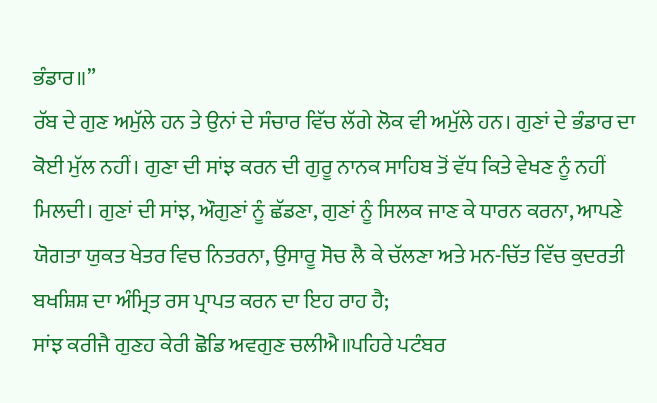ਭੰਡਾਰ॥”
ਰੱਬ ਦੇ ਗੁਣ ਅਮੁੱਲੇ ਹਨ ਤੇ ਉਨਾਂ ਦੇ ਸੰਚਾਰ ਵਿੱਚ ਲੱਗੇ ਲੋਕ ਵੀ ਅਮੁੱਲੇ ਹਨ। ਗੁਣਾਂ ਦੇ ਭੰਡਾਰ ਦਾ ਕੋਈ ਮੁੱਲ ਨਹੀਂ। ਗੁਣਾ ਦੀ ਸਾਂਝ ਕਰਨ ਦੀ ਗੁਰੂ ਨਾਨਕ ਸਾਹਿਬ ਤੋਂ ਵੱਧ ਕਿਤੇ ਵੇਖਣ ਨੂੰ ਨਹੀਂ ਮਿਲਦੀ। ਗੁਣਾਂ ਦੀ ਸਾਂਝ, ਔਗੁਣਾਂ ਨੂੰ ਛੱਡਣਾ, ਗੁਣਾਂ ਨੂੰ ਸਿਲਕ ਜਾਣ ਕੇ ਧਾਰਨ ਕਰਨਾ, ਆਪਣੇ ਯੋਗਤਾ ਯੁਕਤ ਖੇਤਰ ਵਿਚ ਨਿਤਰਨਾ, ਉਸਾਰੂ ਸੋਚ ਲੈ ਕੇ ਚੱਲਣਾ ਅਤੇ ਮਨ-ਚਿੱਤ ਵਿੱਚ ਕੁਦਰਤੀ ਬਖਸ਼ਿਸ਼ ਦਾ ਅੰਮ੍ਰਿਤ ਰਸ ਪ੍ਰਾਪਤ ਕਰਨ ਦਾ ਇਹ ਰਾਹ ਹੈ;
ਸਾਂਝ ਕਰੀਜੈ ਗੁਣਹ ਕੇਰੀ ਛੋਡਿ ਅਵਗੁਣ ਚਲੀਐ॥ਪਹਿਰੇ ਪਟੰਬਰ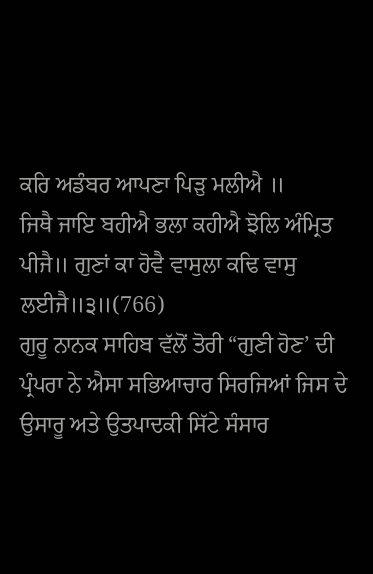ਕਰਿ ਅਡੰਬਰ ਆਪਣਾ ਪਿੜੁ ਮਲੀਐ ॥
ਜਿਥੈ ਜਾਇ ਬਹੀਐ ਭਲਾ ਕਹੀਐ ਝੋਲਿ ਅੰਮ੍ਰਿਤ ਪੀਜੈ॥ ਗੁਣਾਂ ਕਾ ਹੋਵੈ ਵਾਸੁਲਾ ਕਢਿ ਵਾਸੁ ਲਈਜੈ॥੩॥(766)
ਗੁਰੂ ਨਾਨਕ ਸਾਹਿਬ ਵੱਲੋਂ ਤੋਰੀ “ਗੁਣੀ ਹੋਣ’ ਦੀ ਪ੍ਰੰਪਰਾ ਨੇ ਐਸਾ ਸਭਿਆਚਾਰ ਸਿਰਜਿਆਂ ਜਿਸ ਦੇ ਉਸਾਰੂ ਅਤੇ ਉਤਪਾਦਕੀ ਸਿੱਟੇ ਸੰਸਾਰ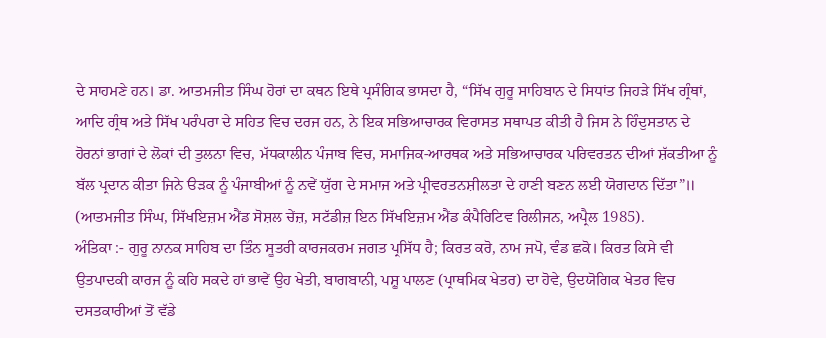ਦੇ ਸਾਹਮਣੇ ਹਨ। ਡਾ. ਆਤਮਜੀਤ ਸਿੰਘ ਹੋਰਾਂ ਦਾ ਕਥਨ ਇਥੇ ਪ੍ਰਸੰਗਿਕ ਭਾਸਦਾ ਹੈ, “ਸਿੱਖ ਗੁਰੂ ਸਾਹਿਬਾਨ ਦੇ ਸਿਧਾਂਤ ਜਿਹੜੇ ਸਿੱਖ ਗ੍ਰੰਥਾਂ, ਆਦਿ ਗ੍ਰੰਥ ਅਤੇ ਸਿੱਖ ਪਰੰਪਰਾ ਦੇ ਸਹਿਤ ਵਿਚ ਦਰਜ ਹਨ, ਨੇ ਇਕ ਸਭਿਆਚਾਰਕ ਵਿਰਾਸਤ ਸਥਾਪਤ ਕੀਤੀ ਹੈ ਜਿਸ ਨੇ ਹਿੰਦੁਸਤਾਨ ਦੇ ਹੋਰਨਾਂ ਭਾਗਾਂ ਦੇ ਲੋਕਾਂ ਦੀ ਤੁਲਨਾ ਵਿਚ, ਮੱਧਕਾਲੀਨ ਪੰਜਾਬ ਵਿਚ, ਸਮਾਜਿਕ-ਆਰਥਕ ਅਤੇ ਸਭਿਆਚਾਰਕ ਪਰਿਵਰਤਨ ਦੀਆਂ ਸ਼ੱਕਤੀਆ ਨੂੰ ਬੱਲ ਪ੍ਰਦਾਨ ਕੀਤਾ ਜਿਨੇ ੳੜਕ ਨੂੰ ਪੰਜਾਬੀਆਂ ਨੂੰ ਨਵੇਂ ਯੁੱਗ ਦੇ ਸਮਾਜ ਅਤੇ ਪ੍ਰੀਵਰਤਨਸ਼ੀਲਤਾ ਦੇ ਹਾਣੀ ਬਣਨ ਲਈ ਯੋਗਦਾਨ ਦਿੱਤਾ”॥ (ਆਤਮਜੀਤ ਸਿੰਘ, ਸਿੱਖਇਜ਼ਮ ਐਂਡ ਸੋਸ਼ਲ ਚੇਂਜ਼, ਸਟੱਡੀਜ਼ ਇਨ ਸਿੱਖਇਜ਼ਮ ਐਂਡ ਕੰਪੈਰਿਟਿਵ ਰਿਲੀਜਨ, ਅਪ੍ਰੈਲ 1985).
ਅੰਤਿਕਾ :- ਗੁਰੂ ਨਾਨਕ ਸਾਹਿਬ ਦਾ ਤਿੰਨ ਸੂਤਰੀ ਕਾਰਜਕਰਮ ਜਗਤ ਪ੍ਰਸਿੱਧ ਹੈ; ਕਿਰਤ ਕਰੋ, ਨਾਮ ਜਪੋ, ਵੰਡ ਛਕੋ। ਕਿਰਤ ਕਿਸੇ ਵੀ ਉਤਪਾਦਕੀ ਕਾਰਜ ਨੂੰ ਕਹਿ ਸਕਦੇ ਹਾਂ ਭਾਵੇਂ ਉਹ ਖੇਤੀ, ਬਾਗਬਾਨੀ, ਪਸ਼ੂ ਪਾਲਣ (ਪ੍ਰਾਥਮਿਕ ਖੇਤਰ) ਦਾ ਹੋਵੇ, ਉਦਯੋਗਿਕ ਖੇਤਰ ਵਿਚ ਦਸਤਕਾਰੀਆਂ ਤੋਂ ਵੱਡੇ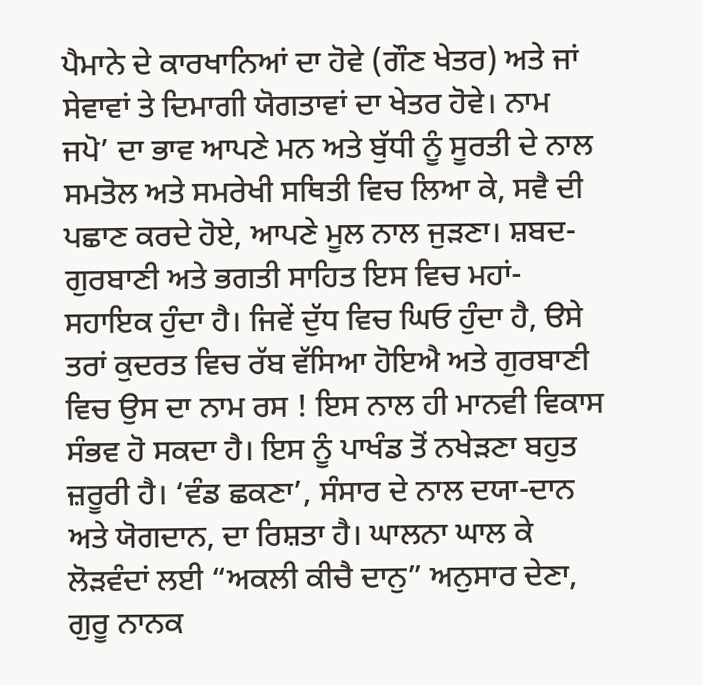ਪੈਮਾਨੇ ਦੇ ਕਾਰਖਾਨਿਆਂ ਦਾ ਹੋਵੇ (ਗੌਣ ਖੇਤਰ) ਅਤੇ ਜਾਂ ਸੇਵਾਵਾਂ ਤੇ ਦਿਮਾਗੀ ਯੋਗਤਾਵਾਂ ਦਾ ਖੇਤਰ ਹੋਵੇ। ਨਾਮ ਜਪੋ’ ਦਾ ਭਾਵ ਆਪਣੇ ਮਨ ਅਤੇ ਬੁੱਧੀ ਨੂੰ ਸੂਰਤੀ ਦੇ ਨਾਲ ਸਮਤੋਲ ਅਤੇ ਸਮਰੇਖੀ ਸਥਿਤੀ ਵਿਚ ਲਿਆ ਕੇ, ਸਵੈ ਦੀ ਪਛਾਣ ਕਰਦੇ ਹੋਏ, ਆਪਣੇ ਮੂਲ ਨਾਲ ਜੁੜਣਾ। ਸ਼ਬਦ-ਗੁਰਬਾਣੀ ਅਤੇ ਭਗਤੀ ਸਾਹਿਤ ਇਸ ਵਿਚ ਮਹਾਂ-ਸਹਾਇਕ ਹੁੰਦਾ ਹੈ। ਜਿਵੇਂ ਦੁੱਧ ਵਿਚ ਘਿਓ ਹੁੰਦਾ ਹੈ, ੳਸੇ ਤਰਾਂ ਕੁਦਰਤ ਵਿਚ ਰੱਬ ਵੱਸਿਆ ਹੋਇਐ ਅਤੇ ਗੁਰਬਾਣੀ ਵਿਚ ਉਸ ਦਾ ਨਾਮ ਰਸ ! ਇਸ ਨਾਲ ਹੀ ਮਾਨਵੀ ਵਿਕਾਸ ਸੰਭਵ ਹੋ ਸਕਦਾ ਹੈ। ਇਸ ਨੂੰ ਪਾਖੰਡ ਤੋਂ ਨਖੇੜਣਾ ਬਹੁਤ ਜ਼ਰੂਰੀ ਹੈ। ‘ਵੰਡ ਛਕਣਾ’, ਸੰਸਾਰ ਦੇ ਨਾਲ ਦਯਾ-ਦਾਨ ਅਤੇ ਯੋਗਦਾਨ, ਦਾ ਰਿਸ਼ਤਾ ਹੈ। ਘਾਲਨਾ ਘਾਲ ਕੇ ਲੋੜਵੰਦਾਂ ਲਈ “ਅਕਲੀ ਕੀਚੈ ਦਾਨੁ” ਅਨੁਸਾਰ ਦੇਣਾ, ਗੁਰੂ ਨਾਨਕ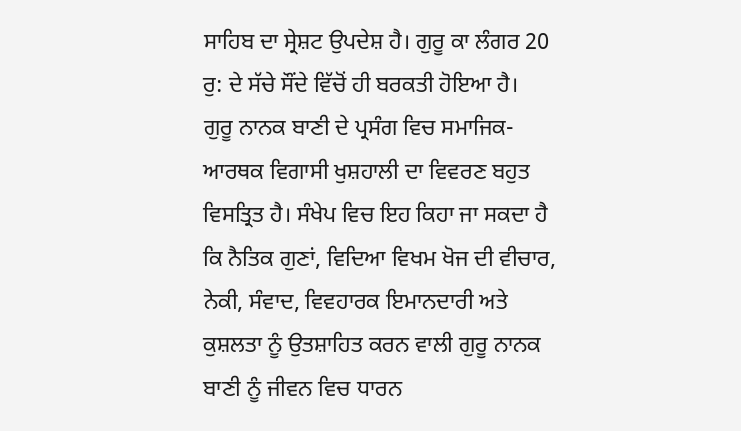ਸਾਹਿਬ ਦਾ ਸ੍ਰੇਸ਼ਟ ਉਪਦੇਸ਼ ਹੈ। ਗੁਰੂ ਕਾ ਲੰਗਰ 20 ਰੁ: ਦੇ ਸੱਚੇ ਸੌਂਦੇ ਵਿੱਚੋਂ ਹੀ ਬਰਕਤੀ ਹੋਇਆ ਹੈ।
ਗੁਰੂ ਨਾਨਕ ਬਾਣੀ ਦੇ ਪ੍ਰਸੰਗ ਵਿਚ ਸਮਾਜਿਕ-ਆਰਥਕ ਵਿਗਾਸੀ ਖੁਸ਼ਹਾਲੀ ਦਾ ਵਿਵਰਣ ਬਹੁਤ ਵਿਸਤ੍ਰਿਤ ਹੈ। ਸੰਖੇਪ ਵਿਚ ਇਹ ਕਿਹਾ ਜਾ ਸਕਦਾ ਹੈ ਕਿ ਨੈਤਿਕ ਗੁਣਾਂ, ਵਿਦਿਆ ਵਿਖਮ ਖੋਜ ਦੀ ਵੀਚਾਰ, ਨੇਕੀ, ਸੰਵਾਦ, ਵਿਵਹਾਰਕ ਇਮਾਨਦਾਰੀ ਅਤੇ ਕੁਸ਼ਲਤਾ ਨੂੰ ਉਤਸ਼ਾਹਿਤ ਕਰਨ ਵਾਲੀ ਗੁਰੂ ਨਾਨਕ ਬਾਣੀ ਨੂੰ ਜੀਵਨ ਵਿਚ ਧਾਰਨ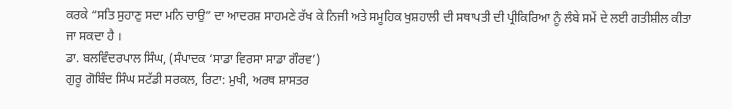ਕਰਕੇ “ਸਤਿ ਸੁਹਾਣੁ ਸਦਾ ਮਨਿ ਚਾਉ” ਦਾ ਆਦਰਸ਼ ਸਾਹਮਣੇ ਰੱਖ ਕੇ ਨਿਜੀ ਅਤੇ ਸਮੂਹਿਕ ਖੁਸ਼ਹਾਲੀ ਦੀ ਸਥਾਪਤੀ ਦੀ ਪ੍ਰੀਕਿਰਿਆ ਨੂੰ ਲੰਬੇ ਸਮੇਂ ਦੇ ਲਈ ਗਤੀਸ਼ੀਲ ਕੀਤਾ ਜਾ ਸਕਦਾ ਹੈ ।
ਡਾ. ਬਲਵਿੰਦਰਪਾਲ ਸਿੰਘ, (ਸੰਪਾਦਕ ‘ਸਾਡਾ ਵਿਰਸਾ ਸਾਡਾ ਗੌਰਵ’)
ਗੁਰੂ ਗੋਬਿੰਦ ਸਿੰਘ ਸਟੱਡੀ ਸਰਕਲ, ਰਿਟਾ: ਮੁਖੀ, ਅਰਥ ਸ਼ਾਸਤਰ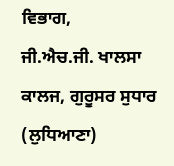ਵਿਭਾਗ,
ਜੀ.ਐਚ.ਜੀ. ਖਾਲਸਾ ਕਾਲਜ, ਗੁਰੂਸਰ ਸੁਧਾਰ (ਲੁਧਿਆਣਾ)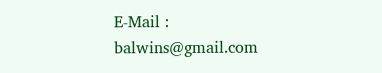E-Mail : balwins@gmail.com